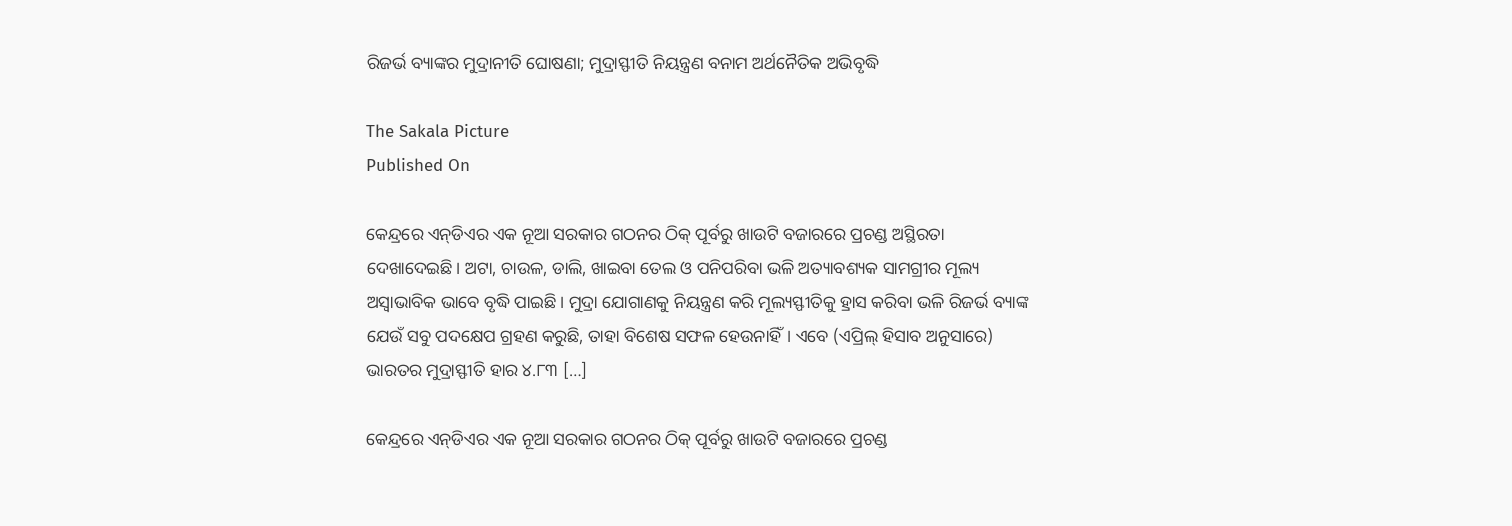ରିଜର୍ଭ ବ୍ୟାଙ୍କର ମୁଦ୍ରାନୀତି ଘୋଷଣା; ମୁଦ୍ରାସ୍ଫୀତି ନିୟନ୍ତ୍ରଣ ବନାମ ଅର୍ଥନୈତିକ ଅଭିବୃଦ୍ଧି

The Sakala Picture
Published On

କେନ୍ଦ୍ରରେ ଏନ୍‌‌ଡିଏର ଏକ ନୂଆ ସରକାର ଗଠନର ଠିକ୍‌‌ ପୂର୍ବରୁ ଖାଉଟି ବଜାରରେ ପ୍ରଚଣ୍ଡ ଅସ୍ଥିରତା ଦେଖାଦେଇଛି। ଅଟା, ଚାଉଳ, ଡାଲି, ଖାଇବା ତେଲ ଓ ପନିପରିବା ଭଳି ଅତ୍ୟାବଶ୍ୟକ ସାମଗ୍ରୀର ମୂଲ୍ୟ ଅସ୍ୱାଭାବିକ ଭାବେ ବୃଦ୍ଧି ପାଇଛି। ମୁଦ୍ରା ଯୋଗାଣକୁ ନିୟନ୍ତ୍ରଣ କରି ମୂଲ୍ୟସ୍ଫୀତିକୁ ହ୍ରାସ କରିବା ଭଳି ରିଜର୍ଭ ବ୍ୟାଙ୍କ ଯେଉଁ ସବୁ ପଦକ୍ଷେପ ଗ୍ରହଣ କରୁଛି, ତାହା ବିଶେଷ ସଫଳ ହେଉନାହିଁ। ଏବେ (ଏପ୍ରିଲ୍‌‌ ହିସାବ ଅନୁସାରେ) ଭାରତର ମୁଦ୍ରାସ୍ଫୀତି ହାର ୪.୮୩ […]

କେନ୍ଦ୍ରରେ ଏନ୍‌‌ଡିଏର ଏକ ନୂଆ ସରକାର ଗଠନର ଠିକ୍‌‌ ପୂର୍ବରୁ ଖାଉଟି ବଜାରରେ ପ୍ରଚଣ୍ଡ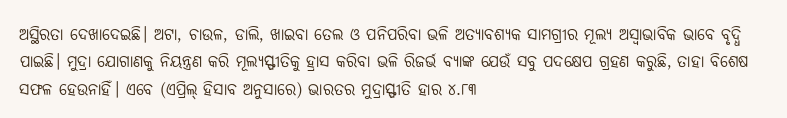ଅସ୍ଥିରତା ଦେଖାଦେଇଛି। ଅଟା, ଚାଉଳ, ଡାଲି, ଖାଇବା ତେଲ ଓ ପନିପରିବା ଭଳି ଅତ୍ୟାବଶ୍ୟକ ସାମଗ୍ରୀର ମୂଲ୍ୟ ଅସ୍ୱାଭାବିକ ଭାବେ ବୃଦ୍ଧି ପାଇଛି। ମୁଦ୍ରା ଯୋଗାଣକୁ ନିୟନ୍ତ୍ରଣ କରି ମୂଲ୍ୟସ୍ଫୀତିକୁ ହ୍ରାସ କରିବା ଭଳି ରିଜର୍ଭ ବ୍ୟାଙ୍କ ଯେଉଁ ସବୁ ପଦକ୍ଷେପ ଗ୍ରହଣ କରୁଛି, ତାହା ବିଶେଷ ସଫଳ ହେଉନାହିଁ। ଏବେ (ଏପ୍ରିଲ୍‌‌ ହିସାବ ଅନୁସାରେ) ଭାରତର ମୁଦ୍ରାସ୍ଫୀତି ହାର ୪.୮୩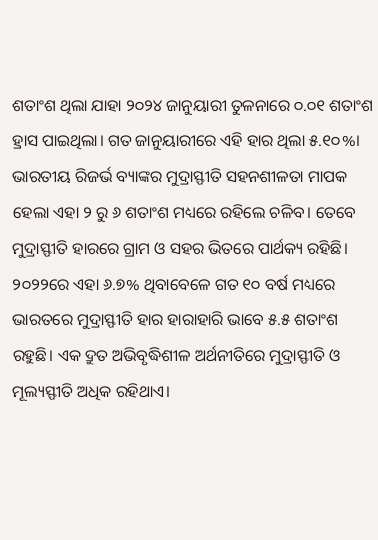ଶତାଂଶ ଥିଲା ଯାହା ୨୦୨୪ ଜାନୁୟାରୀ ତୁଳନାରେ ୦.୦୧ ଶତାଂଶ ହ୍ରାସ ପାଇଥିଲା। ଗତ ଜାନୁୟାରୀରେ ଏହି ହାର ଥିଲା ୫.୧୦%। ଭାରତୀୟ ରିଜର୍ଭ ବ୍ୟାଙ୍କର ମୁଦ୍ରାସ୍ଫୀତି ସହନଶୀଳତା ମାପକ ହେଲା ଏହା ୨ ରୁ ୬ ଶତାଂଶ ମଧ୍ୟରେ ରହିଲେ ଚଳିବ। ତେବେ ମୁଦ୍ରାସ୍ଫୀତି ହାରରେ ଗ୍ରାମ ଓ ସହର ଭିତରେ ପାର୍ଥକ୍ୟ ରହିଛି। ୨୦୨୨ରେ ଏହା ୬.୭% ଥିବାବେଳେ ଗତ ୧୦ ବର୍ଷ ମଧ୍ୟରେ ଭାରତରେ ମୁଦ୍ରାସ୍ଫୀତି ହାର ହାରାହାରି ଭାବେ ୫.୫ ଶତାଂଶ ରହୁଛି। ଏକ ଦ୍ରୁତ ଅଭିବୃଦ୍ଧିଶୀଳ ଅର୍ଥନୀତିରେ ମୁଦ୍ରାସ୍ଫୀତି ଓ ମୂଲ୍ୟସ୍ଫୀତି ଅଧିକ ରହିଥାଏ।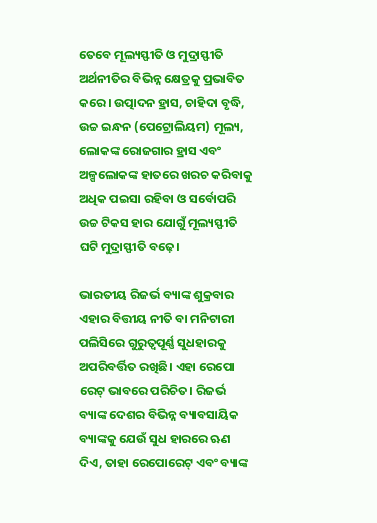ତେବେ ମୂଲ୍ୟସ୍ଫୀତି ଓ ମୁଦ୍ରାସ୍ଫୀତି ଅର୍ଥନୀତିର ବିଭିନ୍ନ କ୍ଷେତ୍ରକୁ ପ୍ରଭାବିତ କରେ। ଉତ୍ପାଦନ ହ୍ରାସ, ଚାହିଦା ବୃଦ୍ଧି, ଉଚ୍ଚ ଇନ୍ଧନ (ପେଟ୍ରୋଲିୟମ) ମୂଲ୍ୟ, ଲୋକଙ୍କ ରୋଜଗାର ହ୍ରାସ ଏବଂ ଅଳ୍ପଲୋକଙ୍କ ହାତରେ ଖରଚ କରିବାକୁ ଅଧିକ ପଇସା ରହିବା ଓ ସର୍ବୋପରି ଉଚ୍ଚ ଟିକସ ହାର ଯୋଗୁଁ ମୂଲ୍ୟସ୍ଫୀତି ଘଟି ମୁଦ୍ରାସ୍ଫୀତି ବଢ଼େ।

ଭାରତୀୟ ରିଜର୍ଭ ବ୍ୟାଙ୍କ ଶୁକ୍ରବାର ଏହାର ବିତ୍ତୀୟ ନୀତି ବା ମନିଟାରୀ ପଲିସିରେ ଗୁରୁତ୍ୱପୂର୍ଣ୍ଣ ସୁଧହାରକୁ ଅପରିବର୍ତ୍ତିତ ରଖିଛି। ଏହା ରେପୋ ରେଟ୍‌‌ ଭାବରେ ପରିଚିତ। ରିଜର୍ଭ ବ୍ୟାଙ୍କ ଦେଶର ବିଭିନ୍ନ ବ୍ୟାବସାୟିକ ବ୍ୟାଙ୍କକୁ ଯେଉଁ ସୁଧ ହାରରେ ଋଣ ଦିଏ, ତାହା ରେପୋରେଟ୍‌‌ ଏବଂ ବ୍ୟାଙ୍କ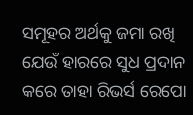ସମୂହର ଅର୍ଥକୁ ଜମା ରଖି ଯେଉଁ ହାରରେ ସୁଧ ପ୍ରଦାନ କରେ ତାହା ରିଭର୍ସ ରେପୋ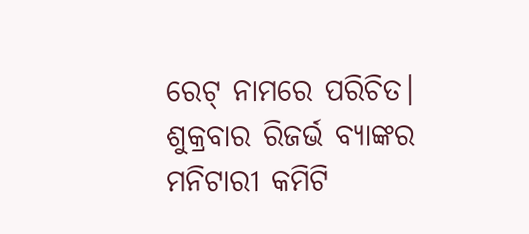ରେଟ୍‌‌ ନାମରେ ପରିଚିତ। ଶୁକ୍ରବାର ରିଜର୍ଭ ବ୍ୟାଙ୍କର ମନିଟାରୀ କମିଟି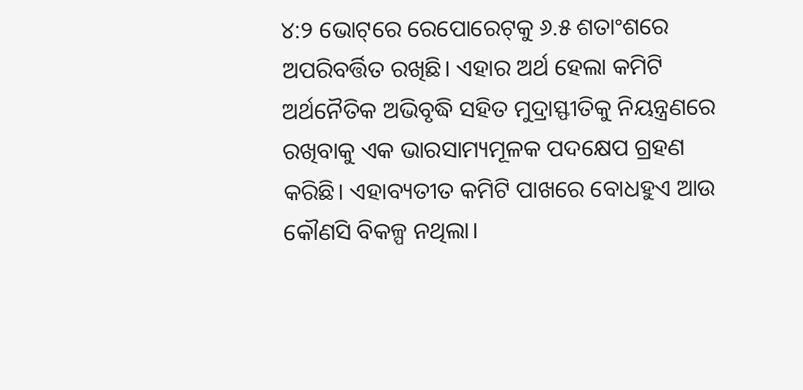୪:୨ ଭୋଟ୍‌‌ରେ ରେପୋରେଟ୍‌‌କୁ ୬.୫ ଶତାଂଶରେ ଅପରିବର୍ତ୍ତିତ ରଖିଛି। ଏହାର ଅର୍ଥ ହେଲା କମିଟି ଅର୍ଥନୈତିକ ଅଭିବୃଦ୍ଧି ସହିତ ମୁଦ୍ରାସ୍ଫୀତିକୁ ନିୟନ୍ତ୍ରଣରେ ରଖିବାକୁ ଏକ ଭାରସାମ୍ୟମୂଳକ ପଦକ୍ଷେପ ଗ୍ରହଣ କରିଛି। ଏହାବ୍ୟତୀତ କମିଟି ପାଖରେ ବୋଧହୁଏ ଆଉ କୌଣସି ବିକଳ୍ପ ନଥିଲା।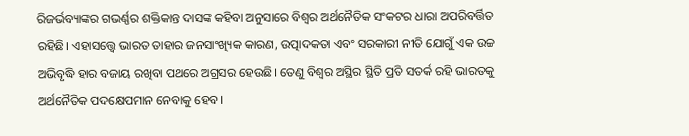ରିଜର୍ଭବ୍ୟାଙ୍କର ଗଭର୍ଣ୍ଣର ଶକ୍ତିକାନ୍ତ ଦାସଙ୍କ କହିବା ଅନୁସାରେ ବିଶ୍ୱର ଅର୍ଥନୈତିକ ସଂକଟର ଧାରା ଅପରିବର୍ତ୍ତିତ ରହିଛି। ଏହାସତ୍ତ୍ବେ ଭାରତ ତାହାର ଜନସାଂଖ୍ୟିକ କାରଣ, ଉତ୍ପାଦକତା ଏବଂ ସରକାରୀ ନୀତି ଯୋଗୁଁ ଏକ ଉଚ୍ଚ ଅଭିବୃଦ୍ଧି ହାର ବଜାୟ ରଖିବା ପଥରେ ଅଗ୍ରସର ହେଉଛି। ତେଣୁ ବିଶ୍ୱର ଅସ୍ଥିର ସ୍ଥିତି ପ୍ରତି ସତର୍କ ରହି ଭାରତକୁ ଅର୍ଥନୈତିକ ପଦକ୍ଷେପମାନ ନେବାକୁ ହେବ।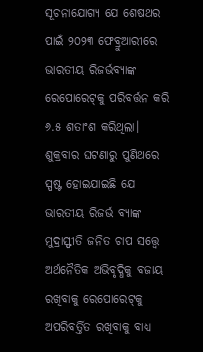ସୂଚନାଯୋଗ୍ୟ ଯେ ଶେଷଥର ପାଇଁ ୨୦୨୩ ଫେବ୍ରୁଆରୀରେ ଭାରତୀୟ ରିଜର୍ଭବ୍ୟାଙ୍କ ରେପୋରେଟ୍‌‌କୁ ପରିବର୍ତ୍ତନ କରି ୬.୫ ଶତାଂଶ କରିଥିଲା। ଶୁକ୍ରବାର ଘଟଣାରୁ ପୁଣିଥରେ ସ୍ପଷ୍ଟ ହୋଇଯାଇଛି ଯେ ଭାରତୀୟ ରିଜର୍ଭ ବ୍ୟାଙ୍କ ମୁଦ୍ରାସ୍ଫୀତି ଜନିତ ଚାପ ସତ୍ତ୍ବେ ଅର୍ଥନୈତିକ ଅଭିବୃଦ୍ଧିକୁ ବଜାୟ ରଖିବାକୁ ରେପୋରେଟ୍‌‌କୁ ଅପରିବର୍ତ୍ତିତ ରଖିବାକୁ ବାଧ୍ୟ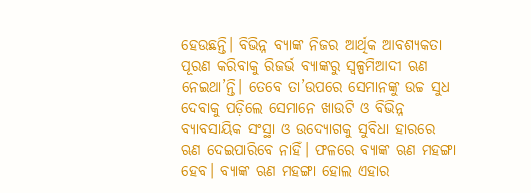ହେଉଛନ୍ତି। ବିଭିନ୍ନ ବ୍ୟାଙ୍କ ନିଜର ଆର୍ଥିକ ଆବଶ୍ୟକତା ପୂରଣ କରିବାକୁ ରିଜର୍ଭ ବ୍ୟାଙ୍କରୁ ସ୍ୱଳ୍ପମିଆଦୀ ଋଣ ନେଇଥା’ନ୍ତି। ତେବେ ତା’ଉପରେ ସେମାନଙ୍କୁ ଉଚ୍ଚ ସୁଧ ଦେବାକୁ ପଡ଼ିଲେ ସେମାନେ ଖାଉଟି ଓ ବିଭିନ୍ନ ବ୍ୟାବସାୟିକ ସଂସ୍ଥା ଓ ଉଦ୍ୟୋଗକୁ ସୁବିଧା ହାରରେ ଋଣ ଦେଇପାରିବେ ନାହିଁ। ଫଳରେ ବ୍ୟାଙ୍କ ଋଣ ମହଙ୍ଗା ହେବ। ବ୍ୟାଙ୍କ ଋଣ ମହଙ୍ଗା ହୋଲ ଏହାର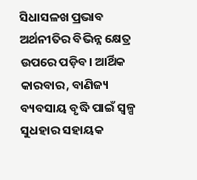ସିଧାସଳଖ ପ୍ରଭାବ ଅର୍ଥନୀତିର ବିଭିନ୍ନ କ୍ଷେତ୍ର ଉପରେ ପଡ଼ିବ। ଆର୍ଥିକ କାରବାର, ବାଣିଜ୍ୟ ବ୍ୟବସାୟ ବୃଦ୍ଧି ପାଇଁ ସ୍ୱଳ୍ପ ସୁଧହାର ସହାୟକ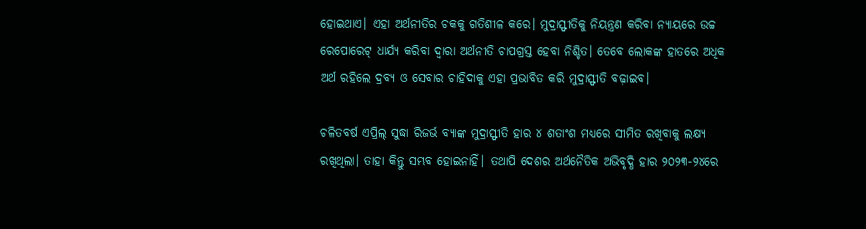ହୋଇଥାଏ। ଏହା ଅର୍ଥନୀତିର ଚକକୁ ଗତିଶୀଳ କରେ। ମୁଦ୍ରାସ୍ଫୀତିକୁ ନିୟନ୍ତ୍ରଣ କରିବା ନ୍ୟାୟରେ ଉଚ୍ଚ ରେପୋରେଟ୍‌‌ ଧାର୍ଯ୍ୟ କରିବା ଦ୍ୱାରା ଅର୍ଥନୀତି ଚାପଗ୍ରସ୍ତ ହେବା ନିଶ୍ଚିତ। ତେବେ ଲୋକଙ୍କ ହାତରେ ଅଧିକ ଅର୍ଥ ରହିଲେ ଦ୍ରବ୍ୟ ଓ ସେବାର ଚାହିଦାକୁ ଏହା ପ୍ରଭାବିତ କରି ମୁଦ୍ରାସ୍ଫୀତି ବଢ଼ାଇବ।

ଚଳିତବର୍ଷ ଏପ୍ରିଲ୍‌‌ ସୁଦ୍ଧା ରିଜର୍ଭ ବ୍ୟାଙ୍କ ମୁଦ୍ରାସ୍ଫୀତି ହାର ୪ ଶତାଂଶ ମଧ୍ୟରେ ସୀମିତ ରଖିବାକୁ ଲକ୍ଷ୍ୟ ରଖିଥିଲା। ତାହା କିନ୍ତୁ ସମ୍ଭବ ହୋଇନାହିଁ। ତଥାପି ଦେଶର ଅର୍ଥନୈତିକ ଅଭିବୃଦ୍ଧି ହାର ୨୦୨୩-୨୪ରେ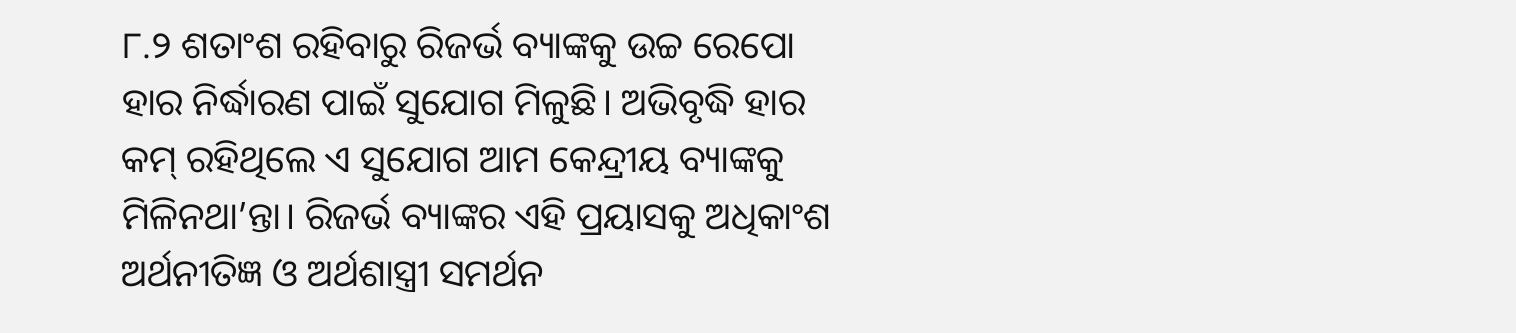୮.୨ ଶତାଂଶ ରହିବାରୁ ରିଜର୍ଭ ବ୍ୟାଙ୍କକୁ ଉଚ୍ଚ ରେପୋ ହାର ନିର୍ଦ୍ଧାରଣ ପାଇଁ ସୁଯୋଗ ମିଳୁଛି। ଅଭିବୃଦ୍ଧି ହାର କମ୍‌‌ ରହିଥିଲେ ଏ ସୁଯୋଗ ଆମ କେନ୍ଦ୍ରୀୟ ବ୍ୟାଙ୍କକୁ ମିଳିନଥା’ନ୍ତା। ରିଜର୍ଭ ବ୍ୟାଙ୍କର ଏହି ପ୍ରୟାସକୁ ଅଧିକାଂଶ ଅର୍ଥନୀତିଜ୍ଞ ଓ ଅର୍ଥଶାସ୍ତ୍ରୀ ସମର୍ଥନ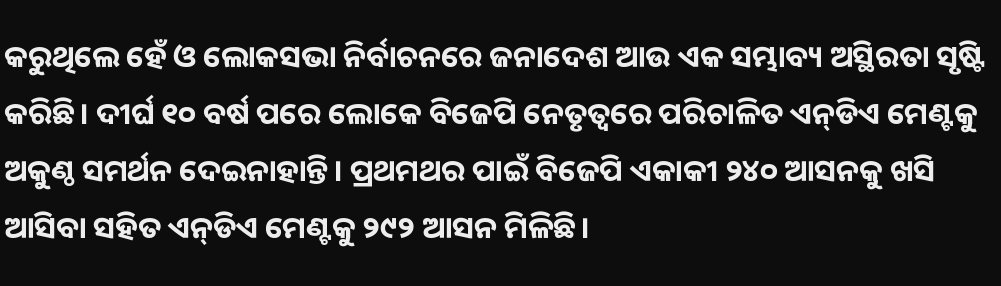କରୁଥିଲେ ହେଁ ଓ ଲୋକସଭା ନିର୍ବାଚନରେ ଜନାଦେଶ ଆଉ ଏକ ସମ୍ଭାବ୍ୟ ଅସ୍ଥିରତା ସୃଷ୍ଟି କରିଛି। ଦୀର୍ଘ ୧୦ ବର୍ଷ ପରେ ଲୋକେ ବିଜେପି ନେତୃତ୍ୱରେ ପରିଚାଳିତ ଏନ୍‌‌ଡିଏ ମେଣ୍ଟକୁ ଅକୁଣ୍ଠ ସମର୍ଥନ ଦେଇନାହାନ୍ତି। ପ୍ରଥମଥର ପାଇଁ ବିଜେପି ଏକାକୀ ୨୪୦ ଆସନକୁ ଖସି ଆସିବା ସହିତ ଏନ୍‌‌ଡିଏ ମେଣ୍ଟକୁ ୨୯୨ ଆସନ ମିଳିଛି।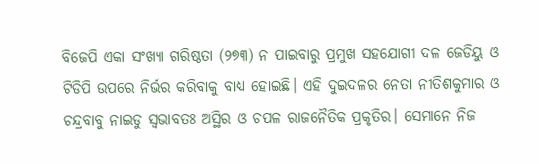ବିଜେପି ଏକା ସଂଖ୍ୟା ଗରିଷ୍ଠତା (୨୭୩) ନ ପାଇବାରୁ ପ୍ରମୁଖ ସହଯୋଗୀ ଦଳ ଜେଡିୟୁ ଓ ଟିଡିପି ଉପରେ ନିର୍ଭର କରିବାକୁ ବାଧ୍ୟ ହୋଇଛି। ଏହି ଦୁଇଦଳର ନେତା ନୀତିଶକୁମାର ଓ ଚନ୍ଦ୍ରବାବୁ ନାଇଡୁ ସ୍ୱଭାବତଃ ଅସ୍ଥିର ଓ ଚପଳ ରାଜନୈତିକ ପ୍ରକୃତିର। ସେମାନେ ନିଜ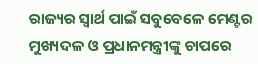ରାଜ୍ୟର ସ୍ୱାର୍ଥ ପାଇଁ ସବୁବେଳେ ମେଣ୍ଟର ମୁଖ୍ୟଦଳ ଓ ପ୍ରଧାନମନ୍ତ୍ରୀଙ୍କୁ ଚାପରେ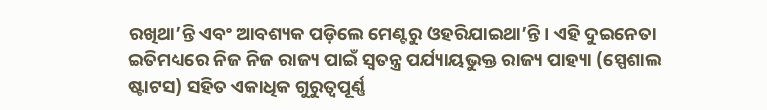ରଖିଥା’ନ୍ତି ଏବଂ ଆବଶ୍ୟକ ପଡ଼ିଲେ ମେଣ୍ଟରୁ ଓହରିଯାଇଥା’ନ୍ତି। ଏହି ଦୁଇନେତା ଇତିମଧ୍ୟରେ ନିଜ ନିଜ ରାଜ୍ୟ ପାଇଁ ସ୍ୱତନ୍ତ୍ର ପର୍ଯ୍ୟାୟଭୁକ୍ତ ରାଜ୍ୟ ପାହ୍ୟା (ସ୍ପେଶାଲ ଷ୍ଟାଟସ) ସହିତ ଏକାଧିକ ଗୁରୁତ୍ୱପୂର୍ଣ୍ଣ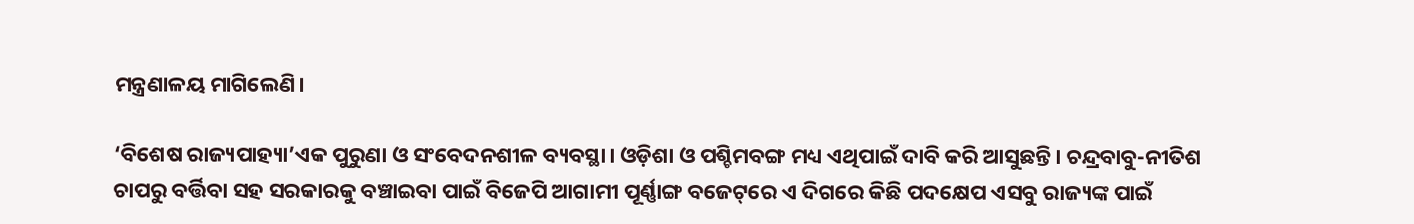ମନ୍ତ୍ରଣାଳୟ ମାଗିଲେଣି।

‘ବିଶେଷ ରାଜ୍ୟପାହ୍ୟା’ଏକ ପୁରୁଣା ଓ ସଂବେଦନଶୀଳ ବ୍ୟବସ୍ଥା। ଓଡ଼ିଶା ଓ ପଶ୍ଚିମବଙ୍ଗ ମଧ୍ୟ ଏଥିପାଇଁ ଦାବି କରି ଆସୁଛନ୍ତି। ଚନ୍ଦ୍ରବାବୁ-ନୀତିଶ ଚାପରୁ ବର୍ତ୍ତିବା ସହ ସରକାରକୁ ବଞ୍ଚାଇବା ପାଇଁ ବିଜେପି ଆଗାମୀ ପୂର୍ଣ୍ଣାଙ୍ଗ ବଜେଟ୍‌‌ରେ ଏ ଦିଗରେ କିଛି ପଦକ୍ଷେପ ଏସବୁ ରାଜ୍ୟଙ୍କ ପାଇଁ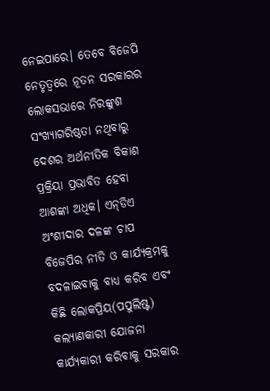ନେଇପାରେ। ତେବେ ବିଜେପି ନେତୃତ୍ୱରେ ନୂତନ ସରକାରର ଲୋକସଭାରେ ନିରଙ୍କୁଶ ସଂଖ୍ୟାଗରିଷ୍ଠତା ନଥିବାରୁ ଦେଶର ଅର୍ଥନୀତିକ ବିକାଶ ପ୍ରକ୍ରିୟା ପ୍ରଭାବିତ ହେବା ଆଶଙ୍କା ଅଧିକ। ଏନ୍‌‌ଡିଏ ଅଂଶୀଦାର ଦଳଙ୍କ ଚାପ ବିଜେପିର ନୀତି ଓ କାର୍ଯ୍ୟକ୍ରମକୁ ବଦଳାଇବାକୁ ବାଧ୍ୟ କରିବ ଏବଂ କିଛି ଲୋକପ୍ରିୟ(ପପୁଲିଷ୍ଟ) କଲ୍ୟାଣକାରୀ ଯୋଜନା କାର୍ଯ୍ୟକାରୀ କରିବାକୁ ସରକାର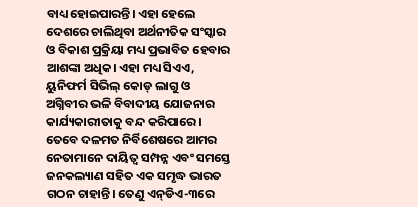ବାଧ୍ୟ ହୋଇପାରନ୍ତି। ଏହା ହେଲେ ଦେଶରେ ଚାଲିଥିବା ଅର୍ଥନୀତିକ ସଂସ୍କାର ଓ ବିକାଶ ପ୍ରକ୍ରିୟା ମଧ୍ୟ ପ୍ରଭାବିତ ହେବାର ଆଶଙ୍କା ଅଧିକ। ଏହା ମଧ୍ୟ ସିଏଏ, ୟୁନିଫର୍ମ ସିଭିଲ୍‌‌ କୋଡ୍‌‌ ଲାଗୁ ଓ ଅଗ୍ନିବୀର ଭଳି ବିବାଦୀୟ ଯୋଜନାର କାର୍ଯ୍ୟକାରୀତାକୁ ବନ୍ଦ କରିପାରେ। ତେବେ ଦଳମତ ନିର୍ବିଶେଷରେ ଆମର ନେତାମାନେ ଦାୟିତ୍ୱ ସମ୍ପନ୍ନ ଏବଂ ସମସ୍ତେ ଜନକଲ୍ୟାଣ ସହିତ ଏକ ସମୃଦ୍ଧ ଭାରତ ଗଠନ ଚାହାନ୍ତି। ତେଣୁ ଏନ୍‌‌ଡିଏ-୩ରେ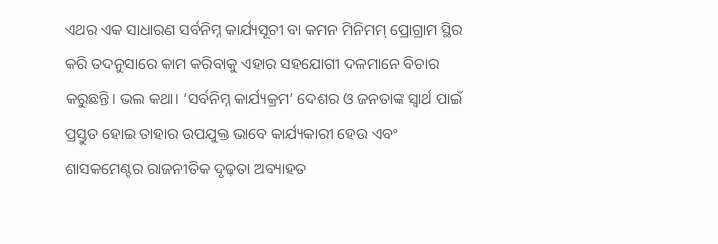ଏଥର ଏକ ସାଧାରଣ ସର୍ବନିମ୍ନ କାର୍ଯ୍ୟସୂଚୀ ବା କମନ ମିନିମମ୍‌‌ ପ୍ରୋଗ୍ରାମ ସ୍ଥିର କରି ତଦନୁସାରେ କାମ କରିବାକୁ ଏହାର ସହଯୋଗୀ ଦଳମାନେ ବିଚାର କରୁଛନ୍ତି। ଭଲ କଥା। ‘ସର୍ବନିମ୍ନ କାର୍ଯ୍ୟକ୍ରମ’ ଦେଶର ଓ ଜନତାଙ୍କ ସ୍ୱାର୍ଥ ପାଇଁ ପ୍ରସ୍ତୁତ ହୋଇ ତାହାର ଉପଯୁକ୍ତ ଭାବେ କାର୍ଯ୍ୟକାରୀ ହେଉ ଏବଂ ଶାସକମେଣ୍ଟର ରାଜନୀତିକ ଦୃଢ଼ତା ଅବ୍ୟାହତ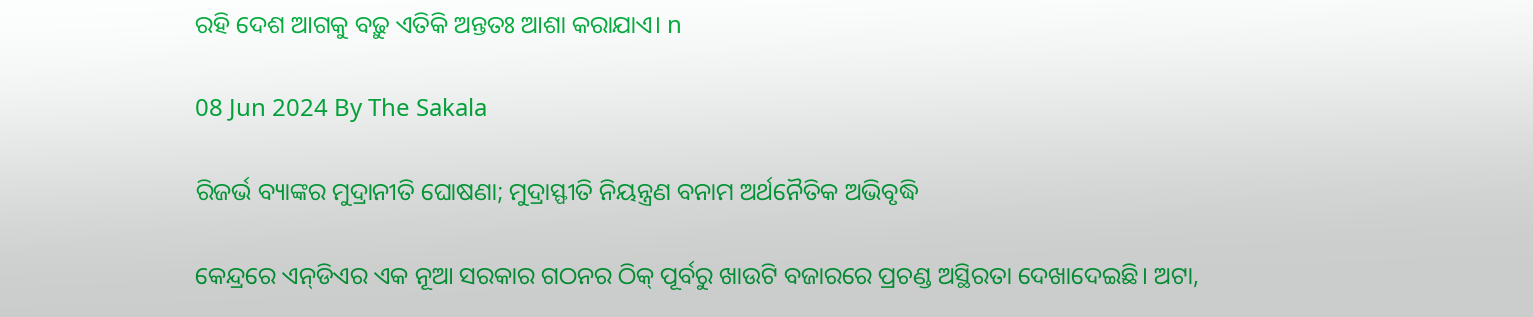ରହି ଦେଶ ଆଗକୁ ବଢ଼ୁ ଏତିକି ଅନ୍ତତଃ ଆଶା କରାଯାଏ। n

08 Jun 2024 By The Sakala

ରିଜର୍ଭ ବ୍ୟାଙ୍କର ମୁଦ୍ରାନୀତି ଘୋଷଣା; ମୁଦ୍ରାସ୍ଫୀତି ନିୟନ୍ତ୍ରଣ ବନାମ ଅର୍ଥନୈତିକ ଅଭିବୃଦ୍ଧି

କେନ୍ଦ୍ରରେ ଏନ୍‌‌ଡିଏର ଏକ ନୂଆ ସରକାର ଗଠନର ଠିକ୍‌‌ ପୂର୍ବରୁ ଖାଉଟି ବଜାରରେ ପ୍ରଚଣ୍ଡ ଅସ୍ଥିରତା ଦେଖାଦେଇଛି। ଅଟା,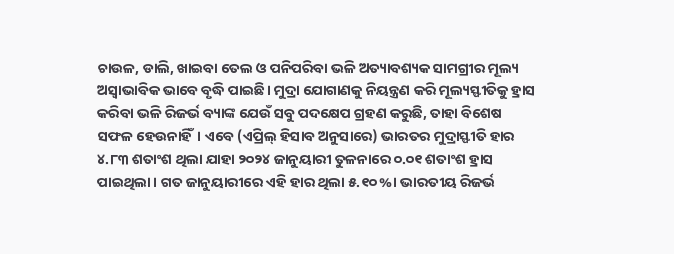ଚାଉଳ, ଡାଲି, ଖାଇବା ତେଲ ଓ ପନିପରିବା ଭଳି ଅତ୍ୟାବଶ୍ୟକ ସାମଗ୍ରୀର ମୂଲ୍ୟ ଅସ୍ୱାଭାବିକ ଭାବେ ବୃଦ୍ଧି ପାଇଛି। ମୁଦ୍ରା ଯୋଗାଣକୁ ନିୟନ୍ତ୍ରଣ କରି ମୂଲ୍ୟସ୍ଫୀତିକୁ ହ୍ରାସ କରିବା ଭଳି ରିଜର୍ଭ ବ୍ୟାଙ୍କ ଯେଉଁ ସବୁ ପଦକ୍ଷେପ ଗ୍ରହଣ କରୁଛି, ତାହା ବିଶେଷ ସଫଳ ହେଉନାହିଁ। ଏବେ (ଏପ୍ରିଲ୍‌‌ ହିସାବ ଅନୁସାରେ) ଭାରତର ମୁଦ୍ରାସ୍ଫୀତି ହାର ୪.୮୩ ଶତାଂଶ ଥିଲା ଯାହା ୨୦୨୪ ଜାନୁୟାରୀ ତୁଳନାରେ ୦.୦୧ ଶତାଂଶ ହ୍ରାସ ପାଇଥିଲା। ଗତ ଜାନୁୟାରୀରେ ଏହି ହାର ଥିଲା ୫.୧୦%। ଭାରତୀୟ ରିଜର୍ଭ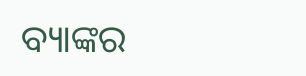ବ୍ୟାଙ୍କର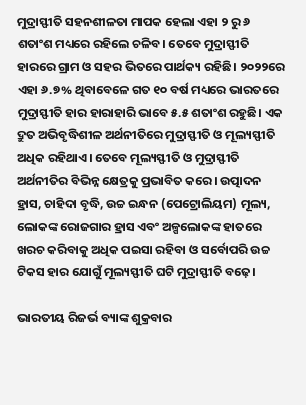ମୁଦ୍ରାସ୍ଫୀତି ସହନଶୀଳତା ମାପକ ହେଲା ଏହା ୨ ରୁ ୬ ଶତାଂଶ ମଧ୍ୟରେ ରହିଲେ ଚଳିବ। ତେବେ ମୁଦ୍ରାସ୍ଫୀତି ହାରରେ ଗ୍ରାମ ଓ ସହର ଭିତରେ ପାର୍ଥକ୍ୟ ରହିଛି। ୨୦୨୨ରେ ଏହା ୬.୭% ଥିବାବେଳେ ଗତ ୧୦ ବର୍ଷ ମଧ୍ୟରେ ଭାରତରେ ମୁଦ୍ରାସ୍ଫୀତି ହାର ହାରାହାରି ଭାବେ ୫.୫ ଶତାଂଶ ରହୁଛି। ଏକ ଦ୍ରୁତ ଅଭିବୃଦ୍ଧିଶୀଳ ଅର୍ଥନୀତିରେ ମୁଦ୍ରାସ୍ଫୀତି ଓ ମୂଲ୍ୟସ୍ଫୀତି ଅଧିକ ରହିଥାଏ। ତେବେ ମୂଲ୍ୟସ୍ଫୀତି ଓ ମୁଦ୍ରାସ୍ଫୀତି ଅର୍ଥନୀତିର ବିଭିନ୍ନ କ୍ଷେତ୍ରକୁ ପ୍ରଭାବିତ କରେ। ଉତ୍ପାଦନ ହ୍ରାସ, ଚାହିଦା ବୃଦ୍ଧି, ଉଚ୍ଚ ଇନ୍ଧନ (ପେଟ୍ରୋଲିୟମ) ମୂଲ୍ୟ, ଲୋକଙ୍କ ରୋଜଗାର ହ୍ରାସ ଏବଂ ଅଳ୍ପଲୋକଙ୍କ ହାତରେ ଖରଚ କରିବାକୁ ଅଧିକ ପଇସା ରହିବା ଓ ସର୍ବୋପରି ଉଚ୍ଚ ଟିକସ ହାର ଯୋଗୁଁ ମୂଲ୍ୟସ୍ଫୀତି ଘଟି ମୁଦ୍ରାସ୍ଫୀତି ବଢ଼େ।

ଭାରତୀୟ ରିଜର୍ଭ ବ୍ୟାଙ୍କ ଶୁକ୍ରବାର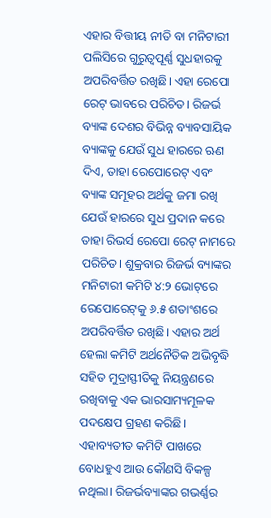ଏହାର ବିତ୍ତୀୟ ନୀତି ବା ମନିଟାରୀ ପଲିସିରେ ଗୁରୁତ୍ୱପୂର୍ଣ୍ଣ ସୁଧହାରକୁ ଅପରିବର୍ତ୍ତିତ ରଖିଛି। ଏହା ରେପୋ ରେଟ୍‌‌ ଭାବରେ ପରିଚିତ। ରିଜର୍ଭ ବ୍ୟାଙ୍କ ଦେଶର ବିଭିନ୍ନ ବ୍ୟାବସାୟିକ ବ୍ୟାଙ୍କକୁ ଯେଉଁ ସୁଧ ହାରରେ ଋଣ ଦିଏ, ତାହା ରେପୋରେଟ୍‌‌ ଏବଂ ବ୍ୟାଙ୍କ ସମୂହର ଅର୍ଥକୁ ଜମା ରଖି ଯେଉଁ ହାରରେ ସୁଧ ପ୍ରଦାନ କରେ ତାହା ରିଭର୍ସ ରେପୋ ରେଟ୍‌‌ ନାମରେ ପରିଚିତ। ଶୁକ୍ରବାର ରିଜର୍ଭ ବ୍ୟାଙ୍କର ମନିଟାରୀ କମିଟି ୪:୨ ଭୋଟ୍‌‌ରେ ରେପୋରେଟ୍‌‌କୁ ୬.୫ ଶତାଂଶରେ ଅପରିବର୍ତ୍ତିତ ରଖିଛି। ଏହାର ଅର୍ଥ ହେଲା କମିଟି ଅର୍ଥନୈତିକ ଅଭିବୃଦ୍ଧି ସହିତ ମୁଦ୍ରାସ୍ଫୀତିକୁ ନିୟନ୍ତ୍ରଣରେ ରଖିବାକୁ ଏକ ଭାରସାମ୍ୟମୂଳକ ପଦକ୍ଷେପ ଗ୍ରହଣ କରିଛି। ଏହାବ୍ୟତୀତ କମିଟି ପାଖରେ ବୋଧହୁଏ ଆଉ କୌଣସି ବିକଳ୍ପ ନଥିଲା। ରିଜର୍ଭବ୍ୟାଙ୍କର ଗଭର୍ଣ୍ଣର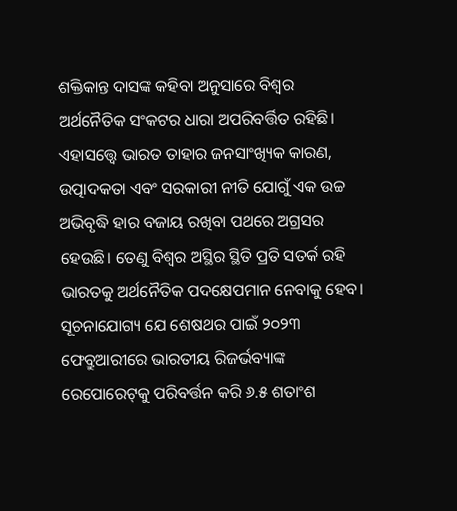ଶକ୍ତିକାନ୍ତ ଦାସଙ୍କ କହିବା ଅନୁସାରେ ବିଶ୍ୱର ଅର୍ଥନୈତିକ ସଂକଟର ଧାରା ଅପରିବର୍ତ୍ତିତ ରହିଛି। ଏହାସତ୍ତ୍ବେ ଭାରତ ତାହାର ଜନସାଂଖ୍ୟିକ କାରଣ, ଉତ୍ପାଦକତା ଏବଂ ସରକାରୀ ନୀତି ଯୋଗୁଁ ଏକ ଉଚ୍ଚ ଅଭିବୃଦ୍ଧି ହାର ବଜାୟ ରଖିବା ପଥରେ ଅଗ୍ରସର ହେଉଛି। ତେଣୁ ବିଶ୍ୱର ଅସ୍ଥିର ସ୍ଥିତି ପ୍ରତି ସତର୍କ ରହି ଭାରତକୁ ଅର୍ଥନୈତିକ ପଦକ୍ଷେପମାନ ନେବାକୁ ହେବ।
ସୂଚନାଯୋଗ୍ୟ ଯେ ଶେଷଥର ପାଇଁ ୨୦୨୩ ଫେବ୍ରୁଆରୀରେ ଭାରତୀୟ ରିଜର୍ଭବ୍ୟାଙ୍କ ରେପୋରେଟ୍‌‌କୁ ପରିବର୍ତ୍ତନ କରି ୬.୫ ଶତାଂଶ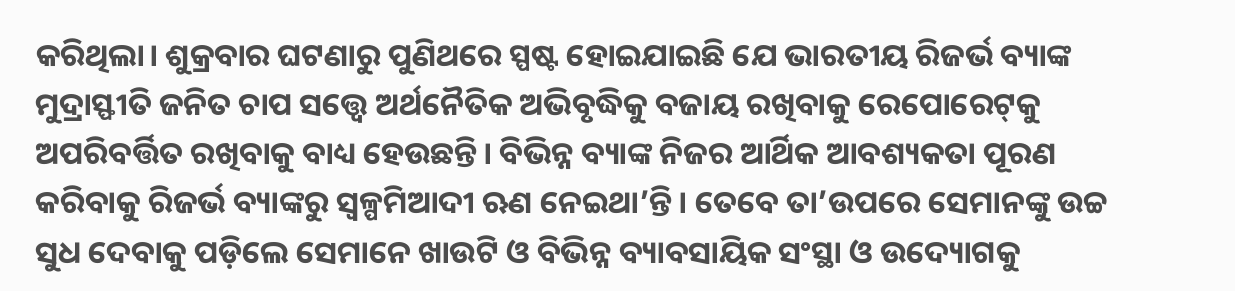କରିଥିଲା। ଶୁକ୍ରବାର ଘଟଣାରୁ ପୁଣିଥରେ ସ୍ପଷ୍ଟ ହୋଇଯାଇଛି ଯେ ଭାରତୀୟ ରିଜର୍ଭ ବ୍ୟାଙ୍କ ମୁଦ୍ରାସ୍ଫୀତି ଜନିତ ଚାପ ସତ୍ତ୍ବେ ଅର୍ଥନୈତିକ ଅଭିବୃଦ୍ଧିକୁ ବଜାୟ ରଖିବାକୁ ରେପୋରେଟ୍‌‌କୁ ଅପରିବର୍ତ୍ତିତ ରଖିବାକୁ ବାଧ୍ୟ ହେଉଛନ୍ତି। ବିଭିନ୍ନ ବ୍ୟାଙ୍କ ନିଜର ଆର୍ଥିକ ଆବଶ୍ୟକତା ପୂରଣ କରିବାକୁ ରିଜର୍ଭ ବ୍ୟାଙ୍କରୁ ସ୍ୱଳ୍ପମିଆଦୀ ଋଣ ନେଇଥା’ନ୍ତି। ତେବେ ତା’ଉପରେ ସେମାନଙ୍କୁ ଉଚ୍ଚ ସୁଧ ଦେବାକୁ ପଡ଼ିଲେ ସେମାନେ ଖାଉଟି ଓ ବିଭିନ୍ନ ବ୍ୟାବସାୟିକ ସଂସ୍ଥା ଓ ଉଦ୍ୟୋଗକୁ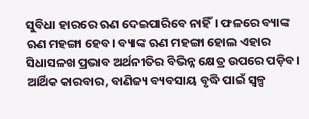ସୁବିଧା ହାରରେ ଋଣ ଦେଇପାରିବେ ନାହିଁ। ଫଳରେ ବ୍ୟାଙ୍କ ଋଣ ମହଙ୍ଗା ହେବ। ବ୍ୟାଙ୍କ ଋଣ ମହଙ୍ଗା ହୋଲ ଏହାର ସିଧାସଳଖ ପ୍ରଭାବ ଅର୍ଥନୀତିର ବିଭିନ୍ନ କ୍ଷେତ୍ର ଉପରେ ପଡ଼ିବ। ଆର୍ଥିକ କାରବାର, ବାଣିଜ୍ୟ ବ୍ୟବସାୟ ବୃଦ୍ଧି ପାଇଁ ସ୍ୱଳ୍ପ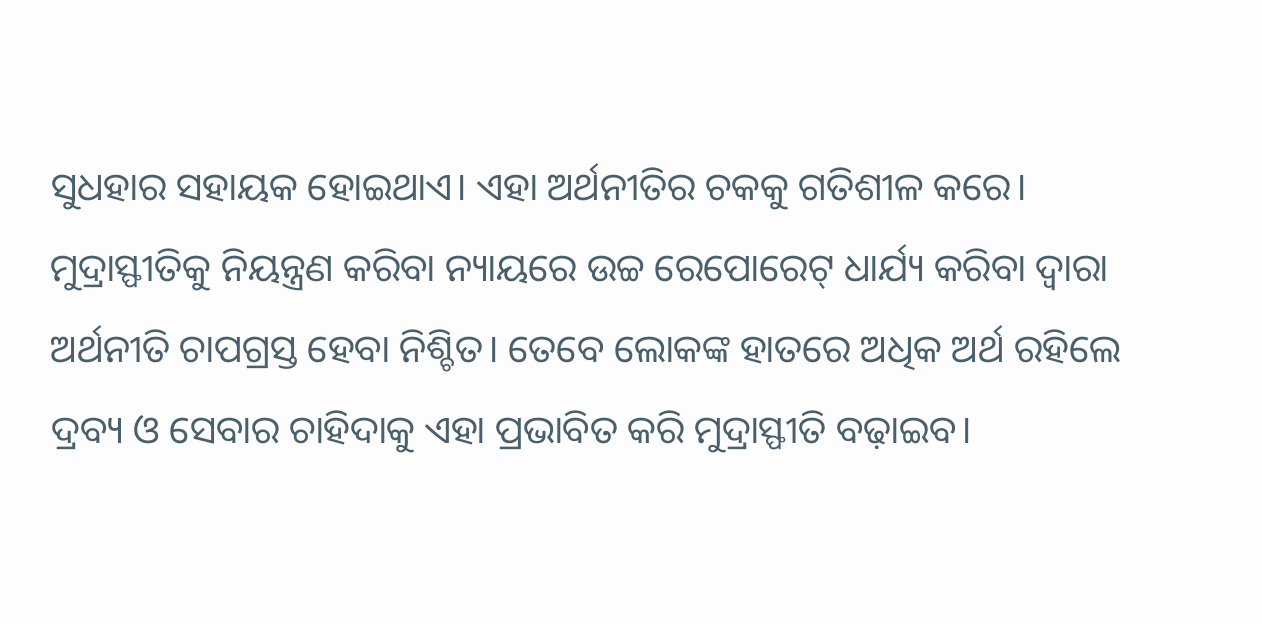ସୁଧହାର ସହାୟକ ହୋଇଥାଏ। ଏହା ଅର୍ଥନୀତିର ଚକକୁ ଗତିଶୀଳ କରେ। ମୁଦ୍ରାସ୍ଫୀତିକୁ ନିୟନ୍ତ୍ରଣ କରିବା ନ୍ୟାୟରେ ଉଚ୍ଚ ରେପୋରେଟ୍‌‌ ଧାର୍ଯ୍ୟ କରିବା ଦ୍ୱାରା ଅର୍ଥନୀତି ଚାପଗ୍ରସ୍ତ ହେବା ନିଶ୍ଚିତ। ତେବେ ଲୋକଙ୍କ ହାତରେ ଅଧିକ ଅର୍ଥ ରହିଲେ ଦ୍ରବ୍ୟ ଓ ସେବାର ଚାହିଦାକୁ ଏହା ପ୍ରଭାବିତ କରି ମୁଦ୍ରାସ୍ଫୀତି ବଢ଼ାଇବ।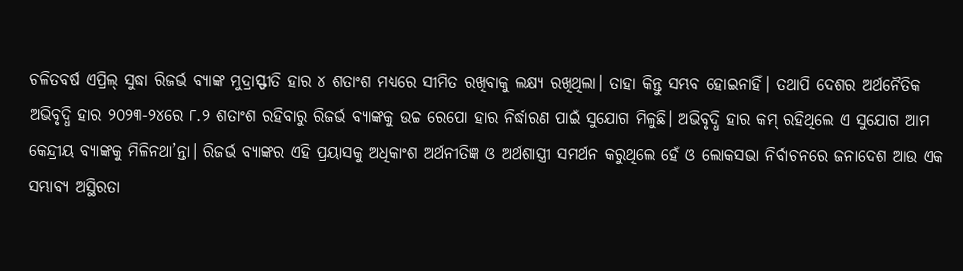ଚଳିତବର୍ଷ ଏପ୍ରିଲ୍‌‌ ସୁଦ୍ଧା ରିଜର୍ଭ ବ୍ୟାଙ୍କ ମୁଦ୍ରାସ୍ଫୀତି ହାର ୪ ଶତାଂଶ ମଧ୍ୟରେ ସୀମିତ ରଖିବାକୁ ଲକ୍ଷ୍ୟ ରଖିଥିଲା। ତାହା କିନ୍ତୁ ସମ୍ଭବ ହୋଇନାହିଁ। ତଥାପି ଦେଶର ଅର୍ଥନୈତିକ ଅଭିବୃଦ୍ଧି ହାର ୨୦୨୩-୨୪ରେ ୮.୨ ଶତାଂଶ ରହିବାରୁ ରିଜର୍ଭ ବ୍ୟାଙ୍କକୁ ଉଚ୍ଚ ରେପୋ ହାର ନିର୍ଦ୍ଧାରଣ ପାଇଁ ସୁଯୋଗ ମିଳୁଛି। ଅଭିବୃଦ୍ଧି ହାର କମ୍‌‌ ରହିଥିଲେ ଏ ସୁଯୋଗ ଆମ କେନ୍ଦ୍ରୀୟ ବ୍ୟାଙ୍କକୁ ମିଳିନଥା’ନ୍ତା। ରିଜର୍ଭ ବ୍ୟାଙ୍କର ଏହି ପ୍ରୟାସକୁ ଅଧିକାଂଶ ଅର୍ଥନୀତିଜ୍ଞ ଓ ଅର୍ଥଶାସ୍ତ୍ରୀ ସମର୍ଥନ କରୁଥିଲେ ହେଁ ଓ ଲୋକସଭା ନିର୍ବାଚନରେ ଜନାଦେଶ ଆଉ ଏକ ସମ୍ଭାବ୍ୟ ଅସ୍ଥିରତା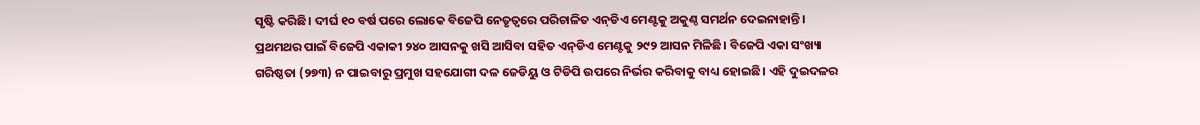ସୃଷ୍ଟି କରିଛି। ଦୀର୍ଘ ୧୦ ବର୍ଷ ପରେ ଲୋକେ ବିଜେପି ନେତୃତ୍ୱରେ ପରିଚାଳିତ ଏନ୍‌‌ଡିଏ ମେଣ୍ଟକୁ ଅକୁଣ୍ଠ ସମର୍ଥନ ଦେଇନାହାନ୍ତି। ପ୍ରଥମଥର ପାଇଁ ବିଜେପି ଏକାକୀ ୨୪୦ ଆସନକୁ ଖସି ଆସିବା ସହିତ ଏନ୍‌‌ଡିଏ ମେଣ୍ଟକୁ ୨୯୨ ଆସନ ମିଳିଛି। ବିଜେପି ଏକା ସଂଖ୍ୟା ଗରିଷ୍ଠତା (୨୭୩) ନ ପାଇବାରୁ ପ୍ରମୁଖ ସହଯୋଗୀ ଦଳ ଜେଡିୟୁ ଓ ଟିଡିପି ଉପରେ ନିର୍ଭର କରିବାକୁ ବାଧ୍ୟ ହୋଇଛି। ଏହି ଦୁଇଦଳର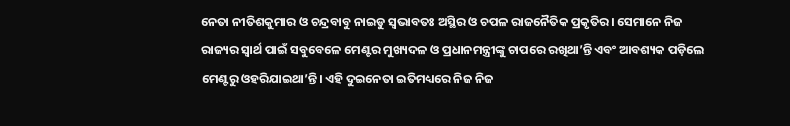ନେତା ନୀତିଶକୁମାର ଓ ଚନ୍ଦ୍ରବାବୁ ନାଇଡୁ ସ୍ୱଭାବତଃ ଅସ୍ଥିର ଓ ଚପଳ ରାଜନୈତିକ ପ୍ରକୃତିର। ସେମାନେ ନିଜ ରାଜ୍ୟର ସ୍ୱାର୍ଥ ପାଇଁ ସବୁବେଳେ ମେଣ୍ଟର ମୁଖ୍ୟଦଳ ଓ ପ୍ରଧାନମନ୍ତ୍ରୀଙ୍କୁ ଚାପରେ ରଖିଥା’ନ୍ତି ଏବଂ ଆବଶ୍ୟକ ପଡ଼ିଲେ ମେଣ୍ଟରୁ ଓହରିଯାଇଥା’ନ୍ତି। ଏହି ଦୁଇନେତା ଇତିମଧ୍ୟରେ ନିଜ ନିଜ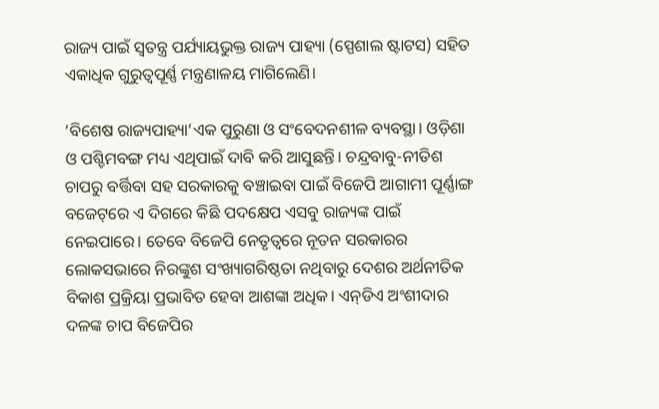ରାଜ୍ୟ ପାଇଁ ସ୍ୱତନ୍ତ୍ର ପର୍ଯ୍ୟାୟଭୁକ୍ତ ରାଜ୍ୟ ପାହ୍ୟା (ସ୍ପେଶାଲ ଷ୍ଟାଟସ) ସହିତ ଏକାଧିକ ଗୁରୁତ୍ୱପୂର୍ଣ୍ଣ ମନ୍ତ୍ରଣାଳୟ ମାଗିଲେଣି।

‘ବିଶେଷ ରାଜ୍ୟପାହ୍ୟା’ଏକ ପୁରୁଣା ଓ ସଂବେଦନଶୀଳ ବ୍ୟବସ୍ଥା। ଓଡ଼ିଶା ଓ ପଶ୍ଚିମବଙ୍ଗ ମଧ୍ୟ ଏଥିପାଇଁ ଦାବି କରି ଆସୁଛନ୍ତି। ଚନ୍ଦ୍ରବାବୁ-ନୀତିଶ ଚାପରୁ ବର୍ତ୍ତିବା ସହ ସରକାରକୁ ବଞ୍ଚାଇବା ପାଇଁ ବିଜେପି ଆଗାମୀ ପୂର୍ଣ୍ଣାଙ୍ଗ ବଜେଟ୍‌‌ରେ ଏ ଦିଗରେ କିଛି ପଦକ୍ଷେପ ଏସବୁ ରାଜ୍ୟଙ୍କ ପାଇଁ ନେଇପାରେ। ତେବେ ବିଜେପି ନେତୃତ୍ୱରେ ନୂତନ ସରକାରର ଲୋକସଭାରେ ନିରଙ୍କୁଶ ସଂଖ୍ୟାଗରିଷ୍ଠତା ନଥିବାରୁ ଦେଶର ଅର୍ଥନୀତିକ ବିକାଶ ପ୍ରକ୍ରିୟା ପ୍ରଭାବିତ ହେବା ଆଶଙ୍କା ଅଧିକ। ଏନ୍‌‌ଡିଏ ଅଂଶୀଦାର ଦଳଙ୍କ ଚାପ ବିଜେପିର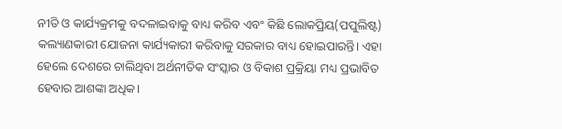ନୀତି ଓ କାର୍ଯ୍ୟକ୍ରମକୁ ବଦଳାଇବାକୁ ବାଧ୍ୟ କରିବ ଏବଂ କିଛି ଲୋକପ୍ରିୟ(ପପୁଲିଷ୍ଟ) କଲ୍ୟାଣକାରୀ ଯୋଜନା କାର୍ଯ୍ୟକାରୀ କରିବାକୁ ସରକାର ବାଧ୍ୟ ହୋଇପାରନ୍ତି। ଏହା ହେଲେ ଦେଶରେ ଚାଲିଥିବା ଅର୍ଥନୀତିକ ସଂସ୍କାର ଓ ବିକାଶ ପ୍ରକ୍ରିୟା ମଧ୍ୟ ପ୍ରଭାବିତ ହେବାର ଆଶଙ୍କା ଅଧିକ।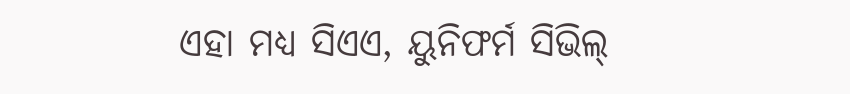ଏହା ମଧ୍ୟ ସିଏଏ, ୟୁନିଫର୍ମ ସିଭିଲ୍‌‌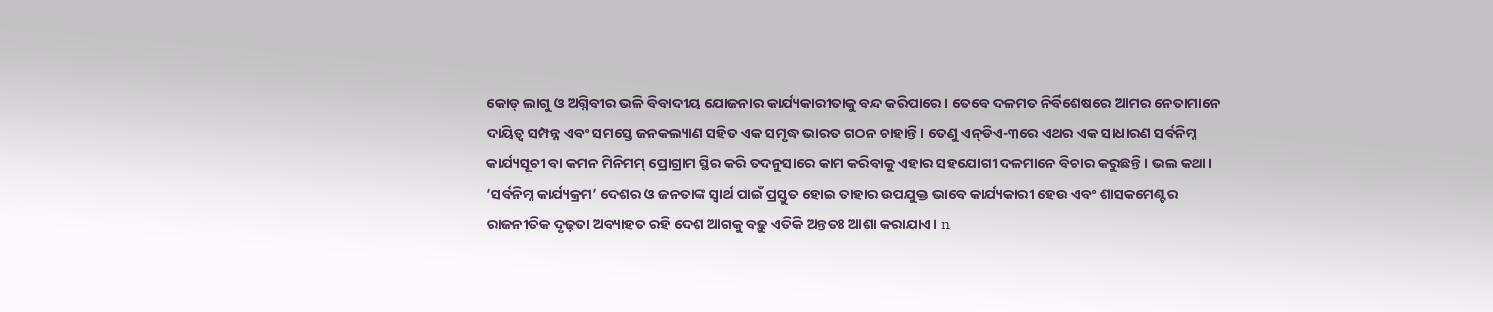କୋଡ୍‌‌ ଲାଗୁ ଓ ଅଗ୍ନିବୀର ଭଳି ବିବାଦୀୟ ଯୋଜନାର କାର୍ଯ୍ୟକାରୀତାକୁ ବନ୍ଦ କରିପାରେ। ତେବେ ଦଳମତ ନିର୍ବିଶେଷରେ ଆମର ନେତାମାନେ ଦାୟିତ୍ୱ ସମ୍ପନ୍ନ ଏବଂ ସମସ୍ତେ ଜନକଲ୍ୟାଣ ସହିତ ଏକ ସମୃଦ୍ଧ ଭାରତ ଗଠନ ଚାହାନ୍ତି। ତେଣୁ ଏନ୍‌‌ଡିଏ-୩ରେ ଏଥର ଏକ ସାଧାରଣ ସର୍ବନିମ୍ନ କାର୍ଯ୍ୟସୂଚୀ ବା କମନ ମିନିମମ୍‌‌ ପ୍ରୋଗ୍ରାମ ସ୍ଥିର କରି ତଦନୁସାରେ କାମ କରିବାକୁ ଏହାର ସହଯୋଗୀ ଦଳମାନେ ବିଚାର କରୁଛନ୍ତି। ଭଲ କଥା। ‘ସର୍ବନିମ୍ନ କାର୍ଯ୍ୟକ୍ରମ’ ଦେଶର ଓ ଜନତାଙ୍କ ସ୍ୱାର୍ଥ ପାଇଁ ପ୍ରସ୍ତୁତ ହୋଇ ତାହାର ଉପଯୁକ୍ତ ଭାବେ କାର୍ଯ୍ୟକାରୀ ହେଉ ଏବଂ ଶାସକମେଣ୍ଟର ରାଜନୀତିକ ଦୃଢ଼ତା ଅବ୍ୟାହତ ରହି ଦେଶ ଆଗକୁ ବଢ଼ୁ ଏତିକି ଅନ୍ତତଃ ଆଶା କରାଯାଏ। n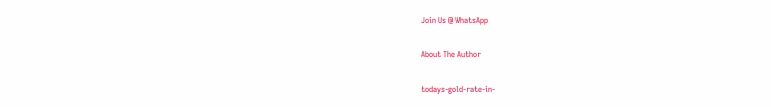Join Us @ WhatsApp

About The Author

todays-gold-rate-in-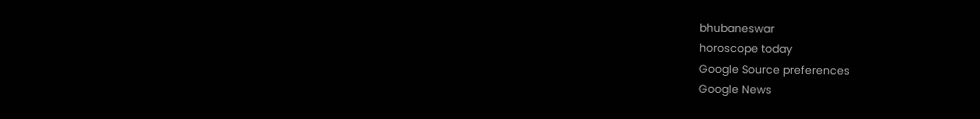bhubaneswar
horoscope today
Google Source preferences
Google News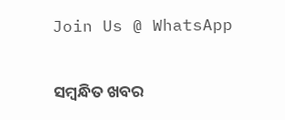Join Us @ WhatsApp

ସମ୍ବନ୍ଧିତ ଖବର